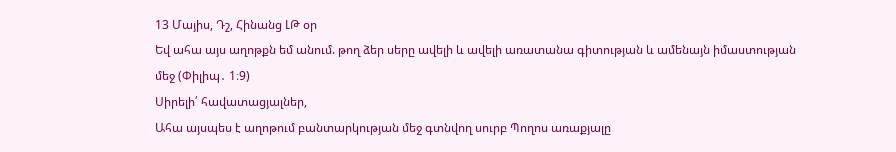13 Մայիս, Դշ, Հինանց ԼԹ օր
Եվ ահա այս աղոթքն եմ անում. թող ձեր սերը ավելի և ավելի առատանա գիտության և ամենայն իմաստության մեջ (Փիլիպ․ 1։9)
Սիրելի՛ հավատացյալներ,
Ահա այսպես է աղոթում բանտարկության մեջ գտնվող սուրբ Պողոս առաքյալը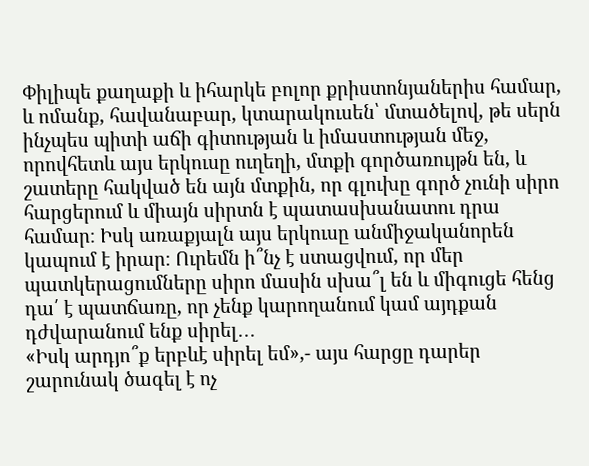Փիլիպե քաղաքի և իհարկե բոլոր քրիստոնյաներիս համար, և ոմանք, հավանաբար, կտարակուսեն՝ մտածելով, թե սերն ինչպես պիտի աճի գիտության և իմաստության մեջ, որովհետև այս երկուսը ուղեղի, մտքի գործառույթն են, և շատերը հակված են այն մտքին, որ գլուխը գործ չունի սիրո հարցերում և միայն սիրտն է պատասխանատու դրա համար։ Իսկ առաքյալն այս երկուսը անմիջականորեն կապում է իրար։ Ուրեմն ի՞նչ է ստացվում, որ մեր պատկերացումները սիրո մասին սխա՞լ են և միգուցե հենց դա՛ է պատճառը, որ չենք կարողանում կամ այդքան դժվարանում ենք սիրել․․․
«Իսկ արդյո՞ք երբևէ սիրել եմ»,- այս հարցը դարեր շարունակ ծագել է ոչ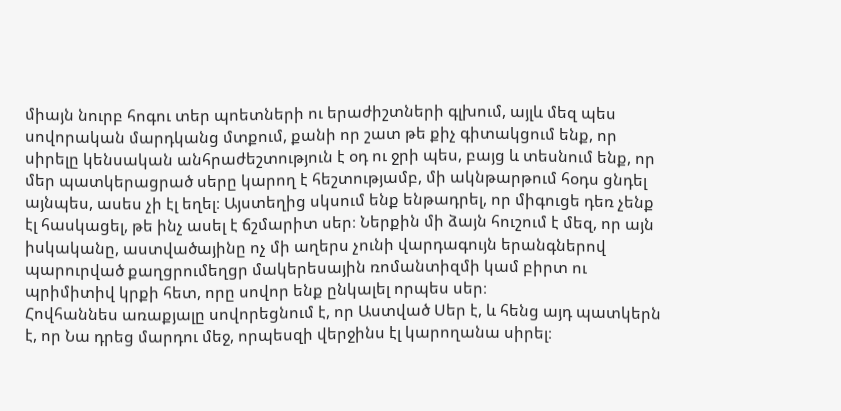միայն նուրբ հոգու տեր պոետների ու երաժիշտների գլխում, այլև մեզ պես սովորական մարդկանց մտքում, քանի որ շատ թե քիչ գիտակցում ենք, որ սիրելը կենսական անհրաժեշտություն է օդ ու ջրի պես, բայց և տեսնում ենք, որ մեր պատկերացրած սերը կարող է հեշտությամբ, մի ակնթարթում հօդս ցնդել այնպես, ասես չի էլ եղել։ Այստեղից սկսում ենք ենթադրել, որ միգուցե դեռ չենք էլ հասկացել, թե ինչ ասել է ճշմարիտ սեր։ Ներքին մի ձայն հուշում է մեզ, որ այն իսկականը, աստվածայինը ոչ մի աղերս չունի վարդագույն երանգներով պարուրված քաղցրումեղցր մակերեսային ռոմանտիզմի կամ բիրտ ու պրիմիտիվ կրքի հետ, որը սովոր ենք ընկալել որպես սեր։
Հովհաննես առաքյալը սովորեցնում է, որ Աստված Սեր է, և հենց այդ պատկերն է, որ Նա դրեց մարդու մեջ, որպեսզի վերջինս էլ կարողանա սիրել։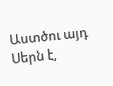Աստծու այդ Սերն է,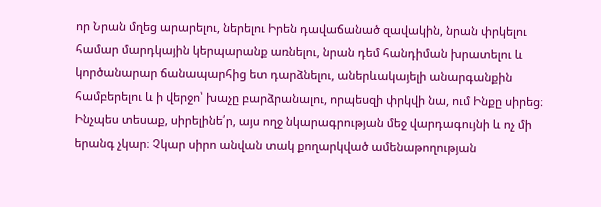որ Նրան մղեց արարելու, ներելու Իրեն դավաճանած զավակին, նրան փրկելու համար մարդկային կերպարանք առնելու, նրան դեմ հանդիման խրատելու և կործանարար ճանապարհից ետ դարձնելու, աներևակայելի անարգանքին համբերելու և ի վերջո՝ խաչը բարձրանալու, որպեսզի փրկվի նա, ում Ինքը սիրեց։ Ինչպես տեսաք, սիրելինե՛ր, այս ողջ նկարագրության մեջ վարդագույնի և ոչ մի երանգ չկար։ Չկար սիրո անվան տակ քողարկված ամենաթողության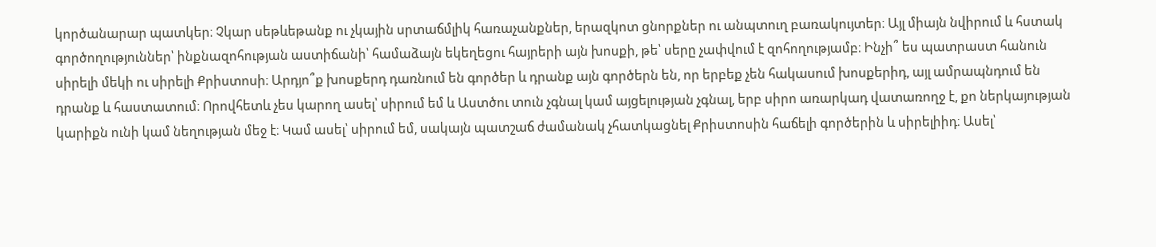կործանարար պատկեր։ Չկար սեթևեթանք ու չկային սրտաճմլիկ հառաչանքներ, երազկոտ ցնորքներ ու անպտուղ բառակույտեր։ Այլ միայն նվիրում և հստակ գործողություններ՝ ինքնազոհության աստիճանի՝ համաձայն եկեղեցու հայրերի այն խոսքի, թե՝ սերը չափվում է զոհողությամբ։ Ինչի՞ ես պատրաստ հանուն սիրելի մեկի ու սիրելի Քրիստոսի։ Արդյո՞ք խոսքերդ դառնում են գործեր և դրանք այն գործերն են, որ երբեք չեն հակասում խոսքերիդ, այլ ամրապնդում են դրանք և հաստատում։ Որովհետև չես կարող ասել՝ սիրում եմ և Աստծու տուն չգնալ կամ այցելության չգնալ, երբ սիրո առարկադ վատառողջ է, քո ներկայության կարիքն ունի կամ նեղության մեջ է։ Կամ ասել՝ սիրում եմ, սակայն պատշաճ ժամանակ չհատկացնել Քրիստոսին հաճելի գործերին և սիրելիիդ։ Ասել՝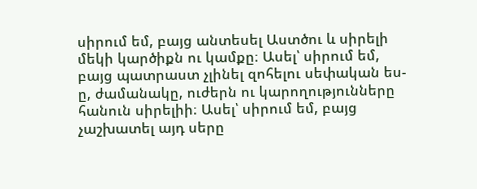սիրում եմ, բայց անտեսել Աստծու և սիրելի մեկի կարծիքն ու կամքը։ Ասել՝ սիրում եմ, բայց պատրաստ չլինել զոհելու սեփական ես-ը, ժամանակը, ուժերն ու կարողությունները հանուն սիրելիի։ Ասել՝ սիրում եմ, բայց չաշխատել այդ սերը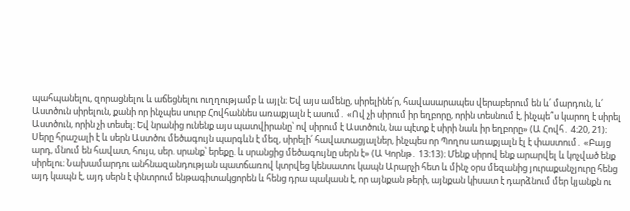պահպանելու, զորացնելու և աճեցնելու ուղղությամբ և այլն։ Եվ այս ամենը, սիրելինե՛ր, հավասարապես վերաբերում են և՛ մարդուն, և՛ Աստծուն սիրելուն, քանի որ ինչպես սուրբ Հովհաննես առաքյալն է ասում․ «Ով չի սիրում իր եղբորը, որին տեսնում է, ինչպե՞ս կարող է սիրել Աստծուն, որին չի տեսել։ Եվ նրանից ունենք այս պատվիրանը՝ ով սիրում է Աստծուն, նա պէտք է սիրի նաև իր եղբորը» (Ա Հովհ․ 4։20, 21)։
Սերը հրաշալի է և սերն Աստծու մեծագույն պարգևն է մեզ, սիրելի՛ հավատացյալներ, ինչպես որ Պողոս առաքյալն էլ է փաստում․ «Բայց արդ, մնում են հավատ, հույս, սեր. սրանք՝ երեքը. և սրանցից մեծագույնը սերն է» (Ա Կորնթ․ 13։13)։ Մենք սիրով ենք արարվել և կոչված ենք սիրելու։ Նախամարդու անհնազանդության պատճառով կտրվեց կենսատու կապն Արարչի հետ և մինչ օրս մեզանից յուրաքանչյուրը հենց այդ կապն է, այդ սերն է փնտրում ենթագիտակցորեն և հենց դրա պակասն է, որ այնքան թերի, այնքան կիսատ է դարձնում մեր կյանքն ու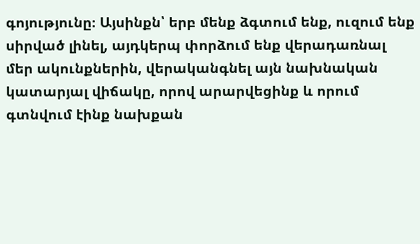գոյությունը։ Այսինքն՝ երբ մենք ձգտում ենք, ուզում ենք սիրված լինել, այդկերպ փորձում ենք վերադառնալ մեր ակունքներին, վերականգնել այն նախնական կատարյալ վիճակը, որով արարվեցինք և որում գտնվում էինք նախքան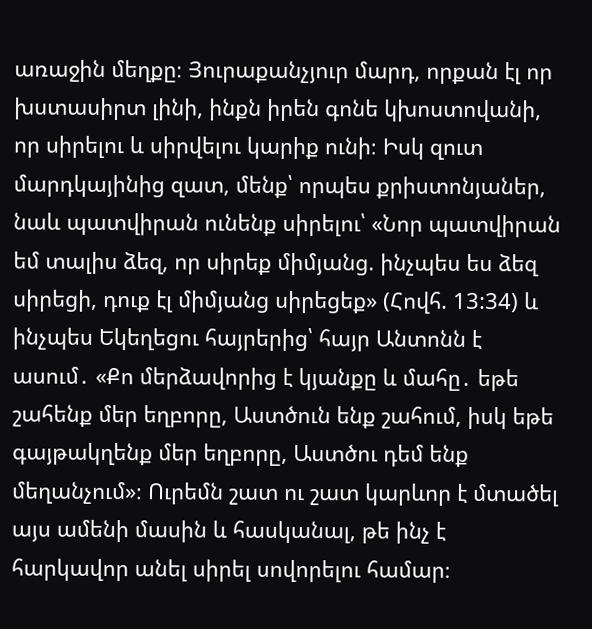առաջին մեղքը։ Յուրաքանչյուր մարդ, որքան էլ որ խստասիրտ լինի, ինքն իրեն գոնե կխոստովանի, որ սիրելու և սիրվելու կարիք ունի։ Իսկ զուտ մարդկայինից զատ, մենք՝ որպես քրիստոնյաներ, նաև պատվիրան ունենք սիրելու՝ «Նոր պատվիրան եմ տալիս ձեզ, որ սիրեք միմյանց. ինչպես ես ձեզ սիրեցի, դուք էլ միմյանց սիրեցեք» (Հովհ. 13:34) և ինչպես Եկեղեցու հայրերից՝ հայր Անտոնն է ասում․ «Քո մերձավորից է կյանքը և մահը․ եթե շահենք մեր եղբորը, Աստծուն ենք շահում, իսկ եթե գայթակղենք մեր եղբորը, Աստծու դեմ ենք մեղանչում»։ Ուրեմն շատ ու շատ կարևոր է մտածել այս ամենի մասին և հասկանալ, թե ինչ է հարկավոր անել սիրել սովորելու համար։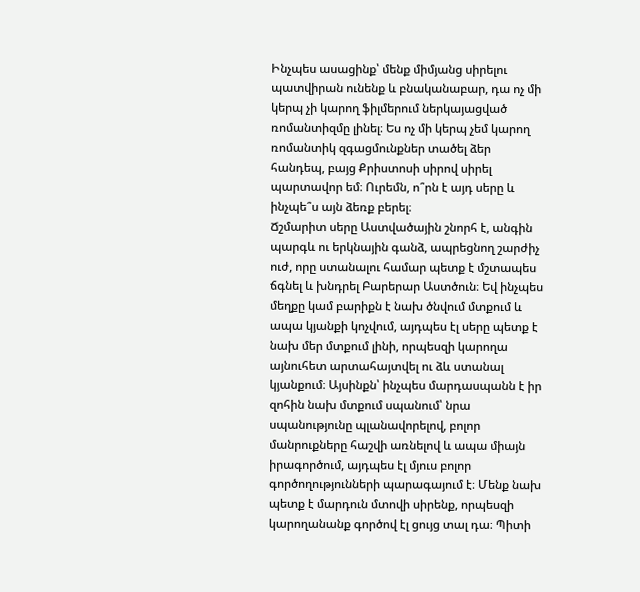Ինչպես ասացինք՝ մենք միմյանց սիրելու պատվիրան ունենք և բնականաբար, դա ոչ մի կերպ չի կարող ֆիլմերում ներկայացված ռոմանտիզմը լինել։ Ես ոչ մի կերպ չեմ կարող ռոմանտիկ զգացմունքներ տածել ձեր հանդեպ, բայց Քրիստոսի սիրով սիրել պարտավոր եմ։ Ուրեմն, ո՞րն է այդ սերը և ինչպե՞ս այն ձեռք բերել։
Ճշմարիտ սերը Աստվածային շնորհ է, անգին պարգև ու երկնային գանձ, ապրեցնող շարժիչ ուժ, որը ստանալու համար պետք է մշտապես ճգնել և խնդրել Բարերար Աստծուն։ Եվ ինչպես մեղքը կամ բարիքն է նախ ծնվում մտքում և ապա կյանքի կոչվում, այդպես էլ սերը պետք է նախ մեր մտքում լինի, որպեսզի կարողա այնուհետ արտահայտվել ու ձև ստանալ կյանքում։ Այսինքն՝ ինչպես մարդասպանն է իր զոհին նախ մտքում սպանում՝ նրա սպանությունը պլանավորելով, բոլոր մանրուքները հաշվի առնելով և ապա միայն իրագործում, այդպես էլ մյուս բոլոր գործողությունների պարագայում է։ Մենք նախ պետք է մարդուն մտովի սիրենք, որպեսզի կարողանանք գործով էլ ցույց տալ դա։ Պիտի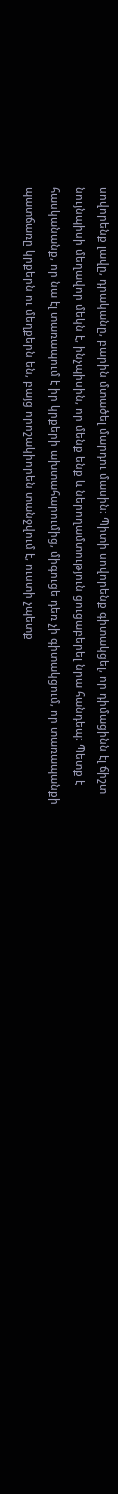սովորենք լավը, դրականը, բարին մտածել մարդու մասին։ Պիտի սովորենք գիտակցել, որ դիմացինն էլ ճիշտ նույնպիսի մեղավոր մեկն է, ինչպիսին, որ մենք ենք և ներողամտություն ցուցաբերել նրա հանդեպ։ Պետք է հասկանանք, որ նա էլ տառապում է իր կրքերի ախտահարումից, միգուցե դեռ չի գիտակցում, որ տառապանքի պատճառը կրքերն ու մեղքերն են, բայց որոշակիորեն տանջվում է, ուստի չպետք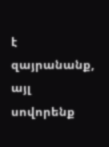է զայրանանք, այլ սովորենք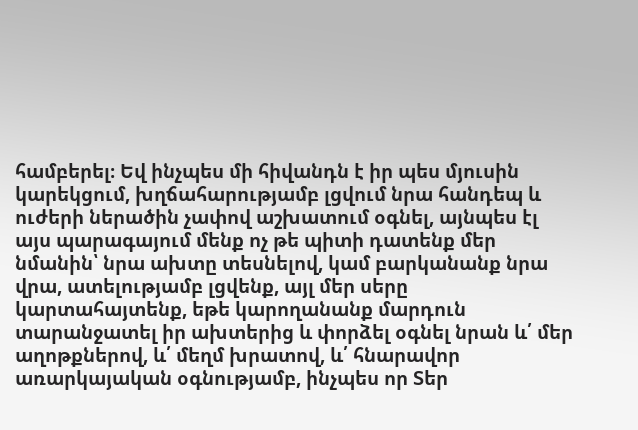համբերել։ Եվ ինչպես մի հիվանդն է իր պես մյուսին կարեկցում, խղճահարությամբ լցվում նրա հանդեպ և ուժերի ներածին չափով աշխատում օգնել, այնպես էլ այս պարագայում մենք ոչ թե պիտի դատենք մեր նմանին՝ նրա ախտը տեսնելով, կամ բարկանանք նրա վրա, ատելությամբ լցվենք, այլ մեր սերը կարտահայտենք, եթե կարողանանք մարդուն տարանջատել իր ախտերից և փորձել օգնել նրան և՛ մեր աղոթքներով, և՛ մեղմ խրատով, և՛ հնարավոր առարկայական օգնությամբ, ինչպես որ Տեր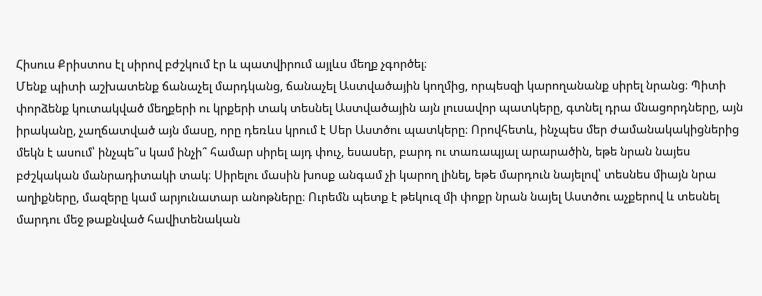Հիսուս Քրիստոս էլ սիրով բժշկում էր և պատվիրում այլևս մեղք չգործել։
Մենք պիտի աշխատենք ճանաչել մարդկանց, ճանաչել Աստվածային կողմից, որպեսզի կարողանանք սիրել նրանց։ Պիտի փորձենք կուտակված մեղքերի ու կրքերի տակ տեսնել Աստվածային այն լուսավոր պատկերը, գտնել դրա մնացորդները, այն իրականը, չաղճատված այն մասը, որը դեռևս կրում է Սեր Աստծու պատկերը։ Որովհետև, ինչպես մեր ժամանակակիցներից մեկն է ասում՝ ինչպե՞ս կամ ինչի՞ համար սիրել այդ փուչ, եսասեր, բարդ ու տառապյալ արարածին, եթե նրան նայես բժշկական մանրադիտակի տակ։ Սիրելու մասին խոսք անգամ չի կարող լինել, եթե մարդուն նայելով՝ տեսնես միայն նրա աղիքները, մազերը կամ արյունատար անոթները։ Ուրեմն պետք է թեկուզ մի փոքր նրան նայել Աստծու աչքերով և տեսնել մարդու մեջ թաքնված հավիտենական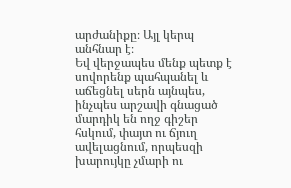արժանիքը։ Այլ կերպ անհնար է։
Եվ վերջապես մենք պետք է սովորենք պահպանել և աճեցնել սերն այնպես, ինչպես արշավի գնացած մարդիկ են ողջ գիշեր հսկում, փայտ ու ճյուղ ավելացնում, որպեսզի խարույկը չմարի ու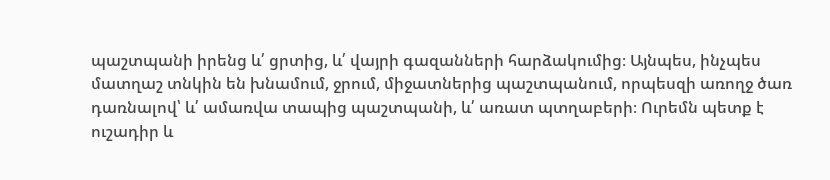պաշտպանի իրենց և՛ ցրտից, և՛ վայրի գազանների հարձակումից։ Այնպես, ինչպես մատղաշ տնկին են խնամում, ջրում, միջատներից պաշտպանում, որպեսզի առողջ ծառ դառնալով՝ և՛ ամառվա տապից պաշտպանի, և՛ առատ պտղաբերի։ Ուրեմն պետք է ուշադիր և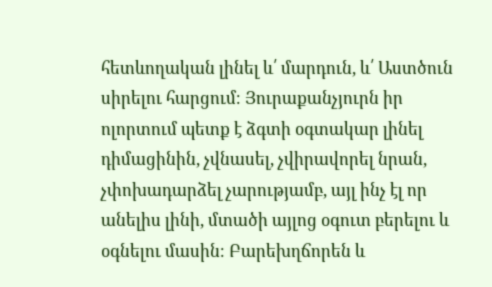հետևողական լինել և՛ մարդուն, և՛ Աստծուն սիրելու հարցում։ Յուրաքանչյուրն իր ոլորտում պետք է ձգտի օգտակար լինել դիմացինին, չվնասել, չվիրավորել նրան, չփոխադարձել չարությամբ, այլ ինչ էլ որ անելիս լինի, մտածի այլոց օգուտ բերելու և օգնելու մասին։ Բարեխղճորեն և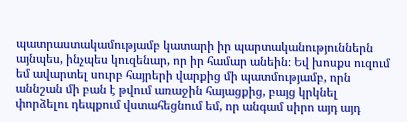պատրաստակամությամբ կատարի իր պարտականություններն այնպես, ինչպես կուզենար, որ իր համար անեին։ Եվ խոսքս ուզում եմ ավարտել սուրբ հայրերի վարքից մի պատմությամբ, որն աննշան մի բան է թվում առաջին հայացքից, բայց կրկնել փորձելու դեպքում վստահեցնում եմ, որ անգամ սիրո այդ այդ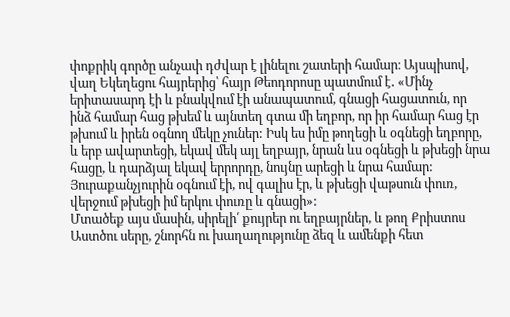փոքրիկ գործը անչափ դժվար է լինելու շատերի համար։ Այսպիսով, վաղ Եկեղեցու հայրերից՝ հայր Թեոդորոսը պատմում է․ «Մինչ երիտասարդ էի և բնակվում էի անապատում, գնացի հացատուն, որ ինձ համար հաց թխեմ և այնտեղ գտա մի եղբոր, որ իր համար հաց էր թխում և իրեն օգնող մեկը չուներ: Իսկ ես իմը թողեցի և օգնեցի եղբորը, և երբ ավարտեցի, եկավ մեկ այլ եղբայր, նրան ևս օգնեցի և թխեցի նրա հացը, և դարձյալ եկավ երրորդը, նույնը արեցի և նրա համար: Յուրաքանչյուրին օգնում էի, ով գալիս էր, և թխեցի վաթսուն փուռ, վերջում թխեցի իմ երկու փուռը և գնացի»:
Մտածեք այս մասին, սիրելի՛ քույրեր ու եղբայրներ, և թող Քրիստոս Աստծու սերը, շնորհն ու խաղաղությունը ձեզ և ամենքի հետ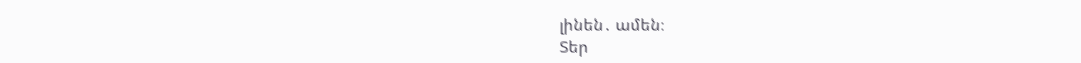լինեն․ ամեն։
Տեր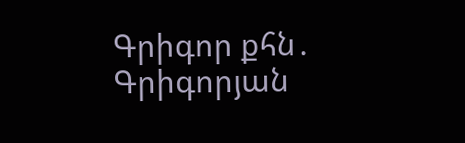Գրիգոր քհն․ Գրիգորյան